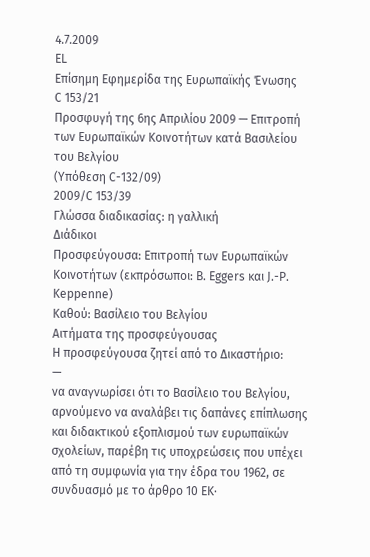4.7.2009
EL
Επίσημη Εφημερίδα της Ευρωπαϊκής Ένωσης
C 153/21
Προσφυγή της 6ης Απριλίου 2009 — Επιτροπή των Ευρωπαϊκών Κοινοτήτων κατά Βασιλείου του Βελγίου
(Υπόθεση C-132/09)
2009/C 153/39
Γλώσσα διαδικασίας: η γαλλική
Διάδικοι
Προσφεύγουσα: Επιτροπή των Ευρωπαϊκών Κοινοτήτων (εκπρόσωποι: B. Eggers και J.-P. Keppenne)
Καθού: Βασίλειο του Βελγίου
Αιτήματα της προσφεύγουσας
Η προσφεύγουσα ζητεί από το Δικαστήριο:
—
να αναγνωρίσει ότι το Βασίλειο του Βελγίου, αρνούμενο να αναλάβει τις δαπάνες επίπλωσης και διδακτικού εξοπλισμού των ευρωπαϊκών σχολείων, παρέβη τις υποχρεώσεις που υπέχει από τη συμφωνία για την έδρα του 1962, σε συνδυασμό με το άρθρο 10 ΕΚ·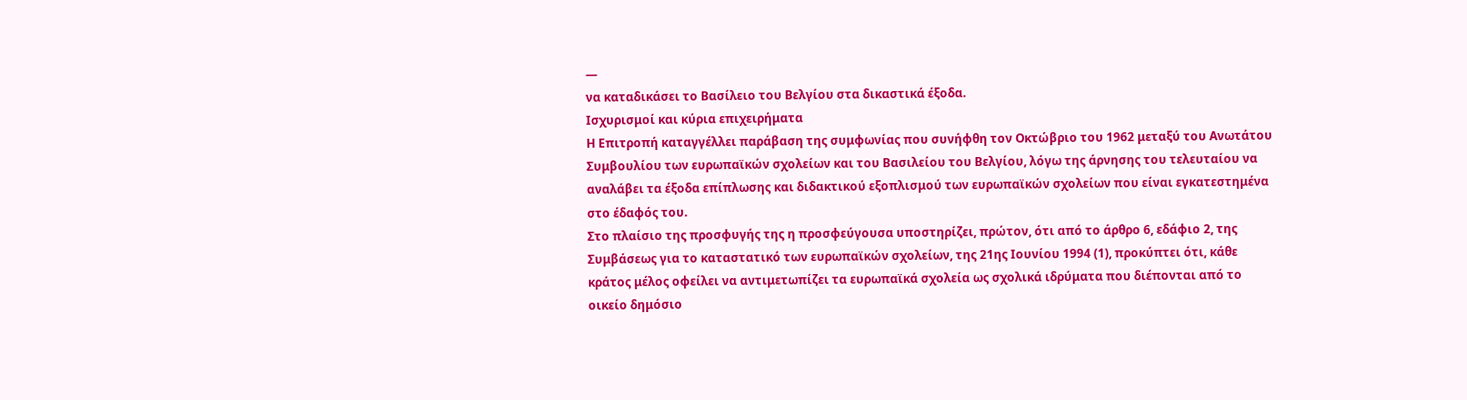—
να καταδικάσει το Βασίλειο του Βελγίου στα δικαστικά έξοδα.
Ισχυρισμοί και κύρια επιχειρήματα
Η Επιτροπή καταγγέλλει παράβαση της συμφωνίας που συνήφθη τον Οκτώβριο του 1962 μεταξύ του Ανωτάτου Συμβουλίου των ευρωπαϊκών σχολείων και του Βασιλείου του Βελγίου, λόγω της άρνησης του τελευταίου να αναλάβει τα έξοδα επίπλωσης και διδακτικού εξοπλισμού των ευρωπαϊκών σχολείων που είναι εγκατεστημένα στο έδαφός του.
Στο πλαίσιο της προσφυγής της η προσφεύγουσα υποστηρίζει, πρώτον, ότι από το άρθρο 6, εδάφιο 2, της Συμβάσεως για το καταστατικό των ευρωπαϊκών σχολείων, της 21ης Ιουνίου 1994 (1), προκύπτει ότι, κάθε κράτος μέλος οφείλει να αντιμετωπίζει τα ευρωπαϊκά σχολεία ως σχολικά ιδρύματα που διέπονται από το οικείο δημόσιο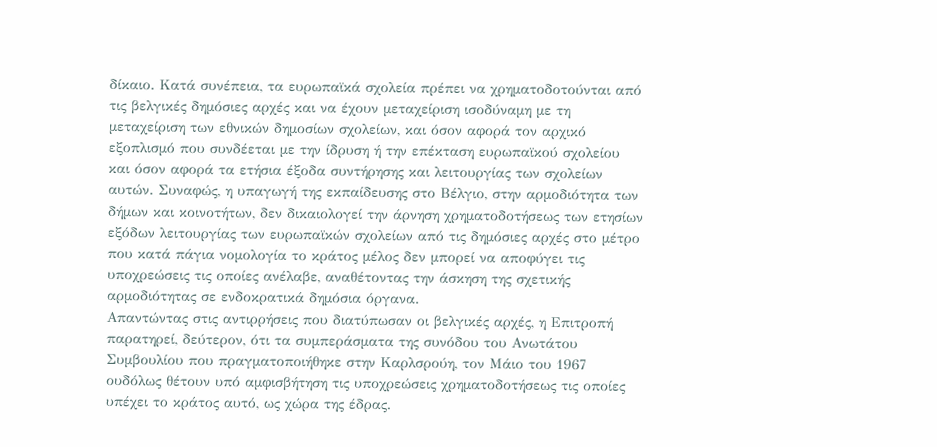δίκαιο. Κατά συνέπεια, τα ευρωπαϊκά σχολεία πρέπει να χρηματοδοτούνται από τις βελγικές δημόσιες αρχές και να έχουν μεταχείριση ισοδύναμη με τη μεταχείριση των εθνικών δημοσίων σχολείων, και όσον αφορά τον αρχικό εξοπλισμό που συνδέεται με την ίδρυση ή την επέκταση ευρωπαϊκού σχολείου και όσον αφορά τα ετήσια έξοδα συντήρησης και λειτουργίας των σχολείων αυτών. Συναφώς, η υπαγωγή της εκπαίδευσης στο Βέλγιο, στην αρμοδιότητα των δήμων και κοινοτήτων, δεν δικαιολογεί την άρνηση χρηματοδοτήσεως των ετησίων εξόδων λειτουργίας των ευρωπαϊκών σχολείων από τις δημόσιες αρχές στο μέτρο που κατά πάγια νομολογία το κράτος μέλος δεν μπορεί να αποφύγει τις υποχρεώσεις τις οποίες ανέλαβε, αναθέτοντας την άσκηση της σχετικής αρμοδιότητας σε ενδοκρατικά δημόσια όργανα.
Απαντώντας στις αντιρρήσεις που διατύπωσαν οι βελγικές αρχές, η Επιτροπή παρατηρεί, δεύτερον, ότι τα συμπεράσματα της συνόδου του Ανωτάτου Συμβουλίου που πραγματοποιήθηκε στην Καρλσρούη, τον Μάιο του 1967 ουδόλως θέτουν υπό αμφισβήτηση τις υποχρεώσεις χρηματοδοτήσεως τις οποίες υπέχει το κράτος αυτό, ως χώρα της έδρας.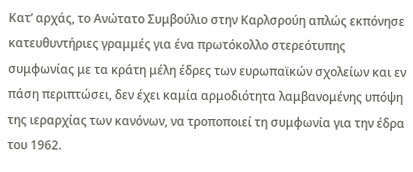Κατ’ αρχάς, το Ανώτατο Συμβούλιο στην Καρλσρούη απλώς εκπόνησε κατευθυντήριες γραμμές για ένα πρωτόκολλο στερεότυπης συμφωνίας με τα κράτη μέλη έδρες των ευρωπαϊκών σχολείων και εν πάση περιπτώσει, δεν έχει καμία αρμοδιότητα λαμβανομένης υπόψη της ιεραρχίας των κανόνων, να τροποποιεί τη συμφωνία για την έδρα του 1962.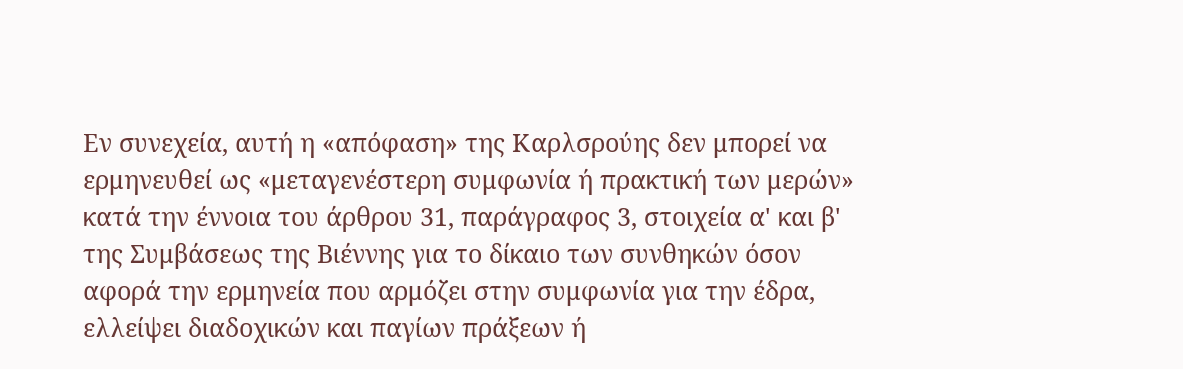Εν συνεχεία, αυτή η «απόφαση» της Καρλσρούης δεν μπορεί να ερμηνευθεί ως «μεταγενέστερη συμφωνία ή πρακτική των μερών» κατά την έννοια του άρθρου 31, παράγραφος 3, στοιχεία α' και β' της Συμβάσεως της Βιέννης για το δίκαιο των συνθηκών όσον αφορά την ερμηνεία που αρμόζει στην συμφωνία για την έδρα, ελλείψει διαδοχικών και παγίων πράξεων ή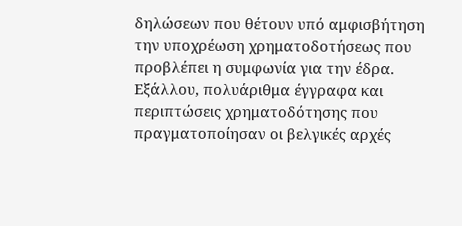δηλώσεων που θέτουν υπό αμφισβήτηση την υποχρέωση χρηματοδοτήσεως που προβλέπει η συμφωνία για την έδρα. Εξάλλου, πολυάριθμα έγγραφα και περιπτώσεις χρηματοδότησης που πραγματοποίησαν οι βελγικές αρχές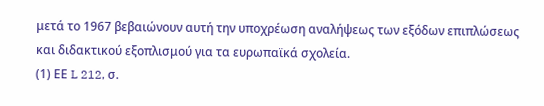μετά το 1967 βεβαιώνουν αυτή την υποχρέωση αναλήψεως των εξόδων επιπλώσεως και διδακτικού εξοπλισμού για τα ευρωπαϊκά σχολεία.
(1) ΕΕ L 212, σ.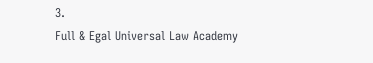3.
Full & Egal Universal Law Academy